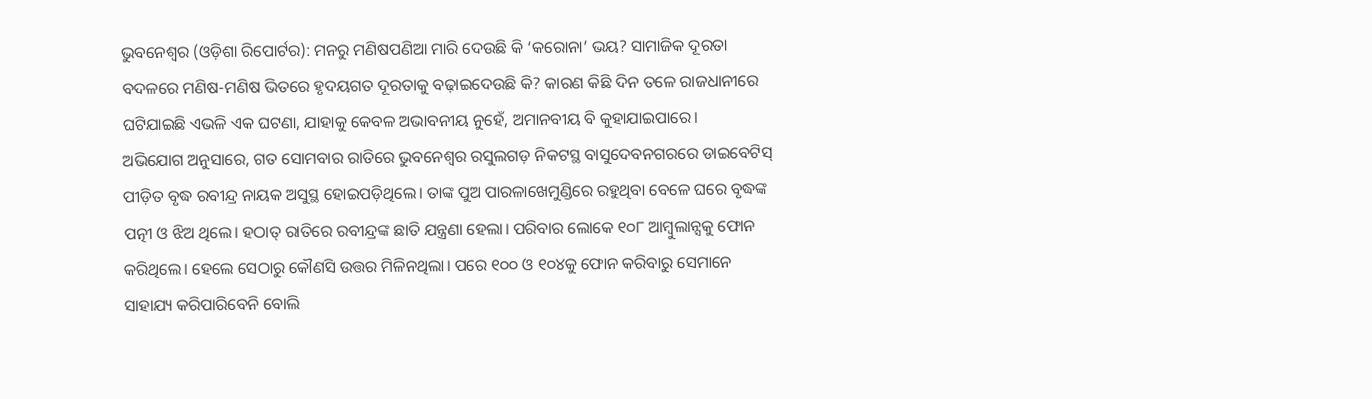ଭୁବନେଶ୍ୱର (ଓଡ଼ିଶା ରିପୋର୍ଟର): ମନରୁ ମଣିଷପଣିଆ ମାରି ଦେଉଛି କି ‘କରୋନା’ ଭୟ? ସାମାଜିକ ଦୂରତା ବଦଳରେ ମଣିଷ-ମଣିଷ ଭିତରେ ହୃଦୟଗତ ଦୂରତାକୁ ବଢ଼ାଇଦେଉଛି କି? କାରଣ କିଛି ଦିନ ତଳେ ରାଜଧାନୀରେ ଘଟିଯାଇଛି ଏଭଳି ଏକ ଘଟଣା, ଯାହାକୁ କେବଳ ଅଭାବନୀୟ ନୁହେଁ, ଅମାନବୀୟ ବି କୁହାଯାଇପାରେ।
ଅଭିଯୋଗ ଅନୁସାରେ, ଗତ ସୋମବାର ରାତିରେ ଭୁବନେଶ୍ୱର ରସୁଲଗଡ଼ ନିକଟସ୍ଥ ବାସୁଦେବନଗରରେ ଡାଇବେଟିସ୍ ପୀଡ଼ିତ ବୃଦ୍ଧ ରବୀନ୍ଦ୍ର ନାୟକ ଅସୁସ୍ଥ ହୋଇପଡ଼ିଥିଲେ। ତାଙ୍କ ପୁଅ ପାରଳାଖେମୁଣ୍ଡିରେ ରହୁଥିବା ବେଳେ ଘରେ ବୃଦ୍ଧଙ୍କ ପତ୍ନୀ ଓ ଝିଅ ଥିଲେ। ହଠାତ୍ ରାତିରେ ରବୀନ୍ଦ୍ରଙ୍କ ଛାତି ଯନ୍ତ୍ରଣା ହେଲା। ପରିବାର ଲୋକେ ୧୦୮ ଆମ୍ବୁଲାନ୍ସକୁ ଫୋନ କରିଥିଲେ। ହେଲେ ସେଠାରୁ କୌଣସି ଉତ୍ତର ମିଳିନଥିଲା। ପରେ ୧୦୦ ଓ ୧୦୪କୁ ଫୋନ କରିବାରୁ ସେମାନେ ସାହାଯ୍ୟ କରିପାରିବେନି ବୋଲି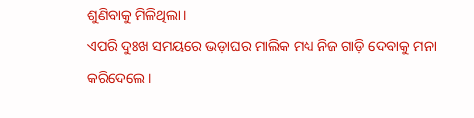ଶୁଣିବାକୁ ମିଳିଥିଲା।
ଏପରି ଦୁଃଖ ସମୟରେ ଭଡ଼ାଘର ମାଲିକ ମଧ୍ୟ ନିଜ ଗାଡ଼ି ଦେବାକୁ ମନା କରିଦେଲେ।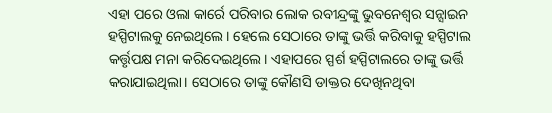ଏହା ପରେ ଓଲା କାର୍ରେ ପରିବାର ଲୋକ ରବୀନ୍ଦ୍ରଙ୍କୁ ଭୁବନେଶ୍ୱର ସନ୍ସାଇନ ହସ୍ପିଟାଲକୁ ନେଇଥିଲେ। ହେଲେ ସେଠାରେ ତାଙ୍କୁ ଭର୍ତ୍ତି କରିବାକୁ ହସ୍ପିଟାଲ କର୍ତ୍ତୃପକ୍ଷ ମନା କରିଦେଇଥିଲେ। ଏହାପରେ ସ୍ପର୍ଶ ହସ୍ପିଟାଲରେ ତାଙ୍କୁ ଭର୍ତ୍ତି କରାଯାଇଥିଲା। ସେଠାରେ ତାଙ୍କୁ କୌଣସି ଡାକ୍ତର ଦେଖିନଥିବା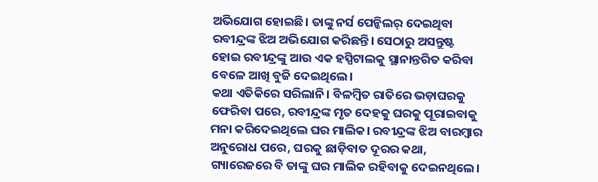ଅଭିଯୋଗ ହୋଇଛି। ତାଙ୍କୁ ନର୍ସ ପେନ୍କିଲର୍ ଦେଇଥିବା ରବୀନ୍ଦ୍ରଙ୍କ ଝିଅ ଅଭିଯୋଗ କରିଛନ୍ତି। ସେଠାରୁ ଅସନ୍ତୁଷ୍ଟ ହୋଇ ରବୀନ୍ଦ୍ରଙ୍କୁ ଆଉ ଏକ ହସ୍ପିଟାଲକୁ ସ୍ଥାନାନ୍ତରିତ କରିବା ବେଳେ ଆଖି ବୁଜି ଦେଇଥିଲେ।
କଥା ଏତିକିରେ ସରିଲାନି। ବିଳମ୍ବିତ ରାତିରେ ଭଡ଼ାଘରକୁ ଫେରିବା ପରେ, ରବୀନ୍ଦ୍ରଙ୍କ ମୃତ ଦେହକୁ ଘରକୁ ପୂରାଇବାକୁ ମନା କରିଦେଇଥିଲେ ଘର ମାଲିକ। ରବୀନ୍ଦ୍ରଙ୍କ ଝିଅ ବାରମ୍ବାର ଅନୁରୋଧ ପରେ, ଘରକୁ ଛାଡ଼ିବାତ ଦୂରର କଥା, ଗ୍ୟାରେଜରେ ବି ତାଙ୍କୁ ଘର ମାଲିକ ରହିବାକୁ ଦେଇନଥିଲେ।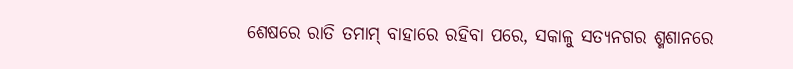ଶେଷରେ ରାତି ତମାମ୍ ବାହାରେ ରହିବା ପରେ, ସକାଳୁ ସତ୍ୟନଗର ଶ୍ମଶାନରେ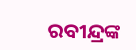ରବୀନ୍ଦ୍ରଙ୍କ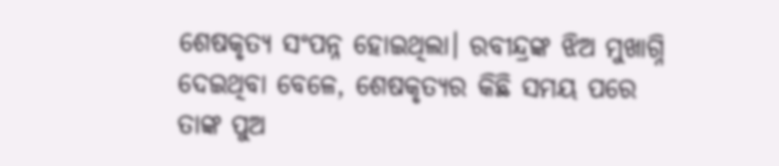ଶେଷକୃତ୍ୟ ସଂପନ୍ନ ହୋଇଥିଲା। ରବୀନ୍ଦ୍ରଙ୍କ ଝିଅ ମୁଖାଗ୍ନି ଦେଇଥିବା ବେଳେ, ଶେଷକୃତ୍ୟର କିଛି ସମୟ ପରେ ତାଙ୍କ ପୁଅ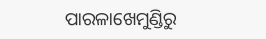ପାରଳାଖେମୁଣ୍ଡିରୁ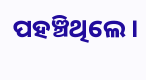ପହଞ୍ଚିଥିଲେ।